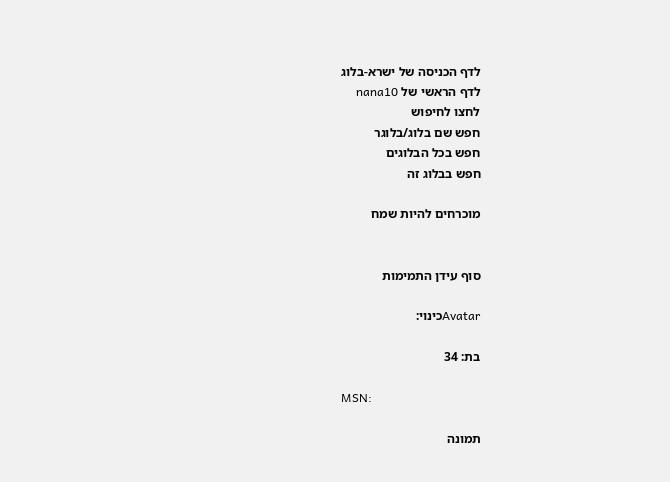לדף הכניסה של ישרא-בלוג
לדף הראשי של nana10
לחצו לחיפוש
חפש שם בלוג/בלוגר
חפש בכל הבלוגים
חפש בבלוג זה

מוכרחים להיות שמח


סוף עידן התמימות

Avatarכינוי:

בת: 34

MSN:

תמונה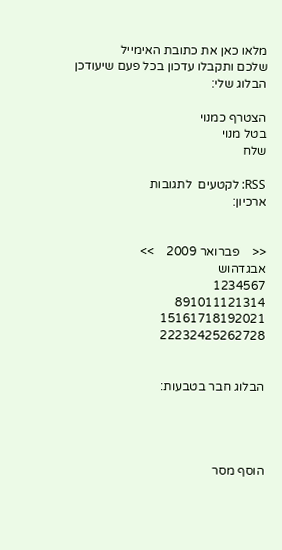מלאו כאן את כתובת האימייל
שלכם ותקבלו עדכון בכל פעם שיעודכן הבלוג שלי:

הצטרף כמנוי
בטל מנוי
שלח

RSS: לקטעים  לתגובות
ארכיון:


<<    פברואר 2009    >>
אבגדהוש
1234567
891011121314
15161718192021
22232425262728


הבלוג חבר בטבעות:




הוסף מסר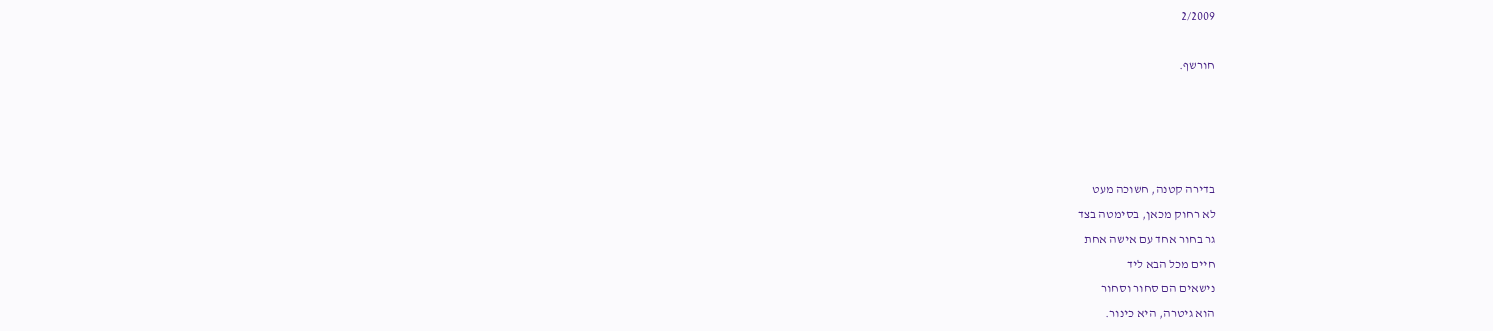2/2009

חורשף.




בדירה קטנה, חשוכה מעט
לא רחוק מכאן, בסימטה בצד
גר בחור אחד עם אישה אחת
חיים מכל הבא ליד
נישאים הם סחור וסחור
הוא גיטרה, היא כינור.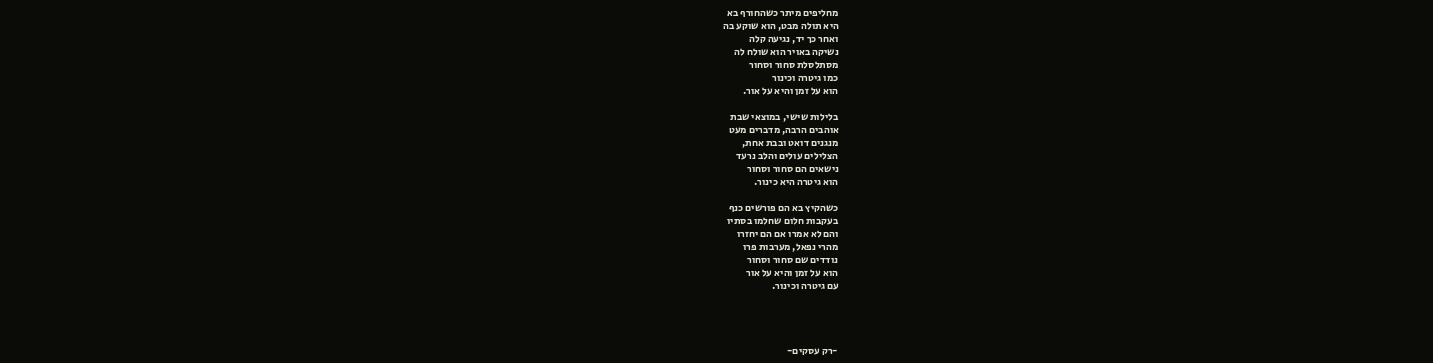מחליפים מיתר כשהחורף בא
היא תולה מבט, הוא שוקע בה
ואחר כך יד, נגיעה קלה
נשיקה באויר הוא שולח לה
מסתלסלת סחור וסחור
כמו גיטרה וכינור
הוא על זמן והיא על אור.

בלילות שישי, במוצאי שבת
אוהבים הרבה, מדברים מעט
מנגנים דואט ובבת אחת,
הצלילים עולים והלב נרעד
נישאים הם סחור וסחור
הוא גיטרה היא כינור.

כשהקיץ בא הם פורשים כנף
בעקבות חלום שחלמו בסתיו
והם לא אמרו אם הם יחזרו
מהרי נפאל, מערבות פרו
נודדים שם סחור וסחור
הוא על זמן והיא על אור
עם גיטרה וכינור.




-רק עסקים-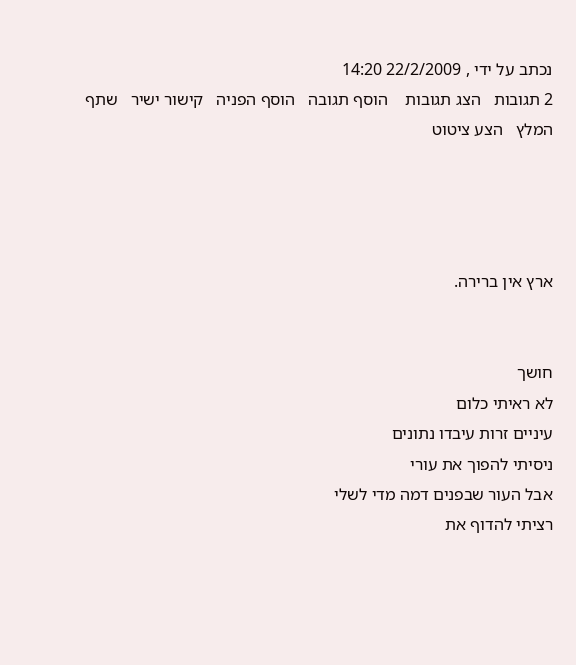נכתב על ידי , 22/2/2009 14:20
2 תגובות   הצג תגובות    הוסף תגובה   הוסף הפניה   קישור ישיר   שתף   המלץ   הצע ציטוט




ארץ אין ברירה.


חושך
לא ראיתי כלום
עיניים זרות עיבדו נתונים
ניסיתי להפוך את עורי
אבל העור שבפנים דמה מדי לשלי
רציתי להדוף את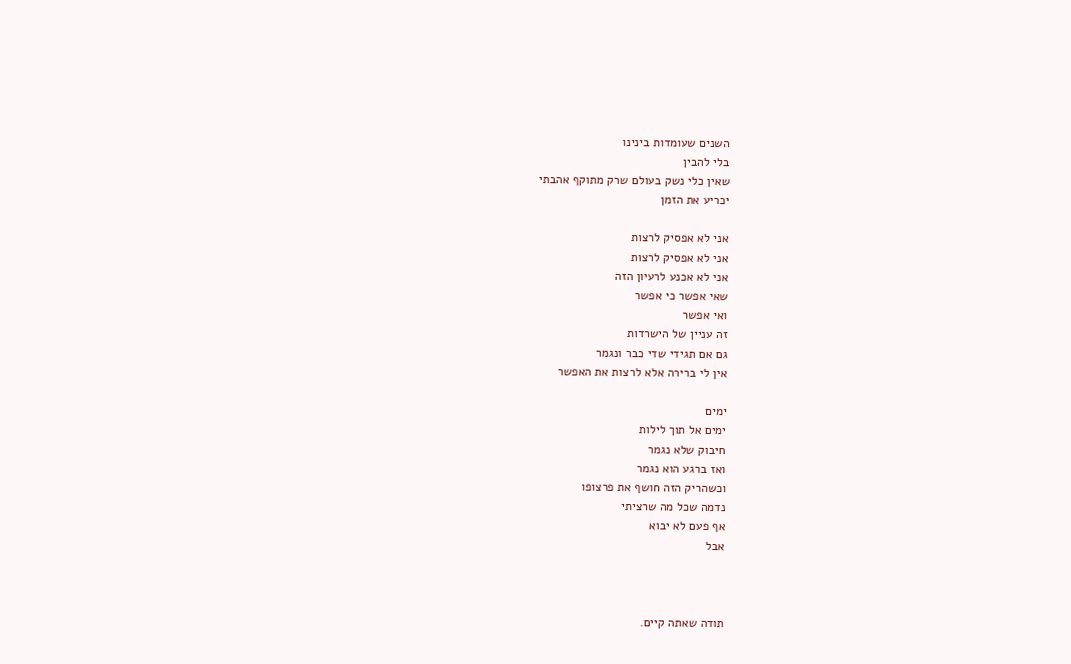השנים שעומדות בינינו
בלי להבין
שאין כלי נשק בעולם שרק מתוקף אהבתי
יכריע את הזמן

אני לא אפסיק לרצות
אני לא אפסיק לרצות
אני לא אכנע לרעיון הזה
שאי אפשר כי אפשר
ואי אפשר
זה עניין של הישרדות
גם אם תגידי שדי כבר ונגמר
אין לי ברירה אלא לרצות את האפשר

ימים
ימים אל תוך לילות
חיבוק שלא נגמר
ואז ברגע הוא נגמר
וכשהריק הזה חושף את פרצופו
נדמה שכל מה שרציתי
אף פעם לא יבוא
אבל



תודה שאתה קיים.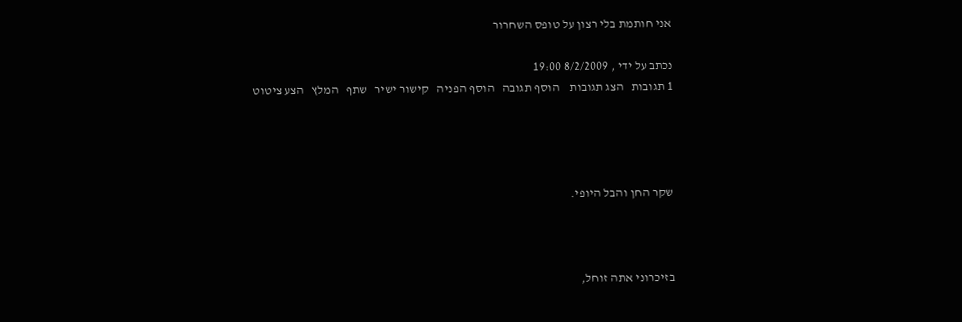אני חותמת בלי רצון על טופס השחרור

נכתב על ידי , 8/2/2009 19:00
1 תגובות   הצג תגובות    הוסף תגובה   הוסף הפניה   קישור ישיר   שתף   המלץ   הצע ציטוט




שקר החן והבל היופי.



בזיכרוני אתה זוחל,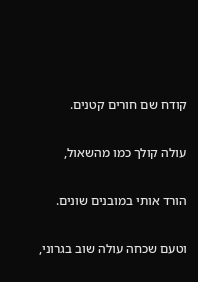קודח שם חורים קטנים.

עולה קולך כמו מהשאול,

הורד אותי במובנים שונים.

וטעם שכחה עולה שוב בגרוני,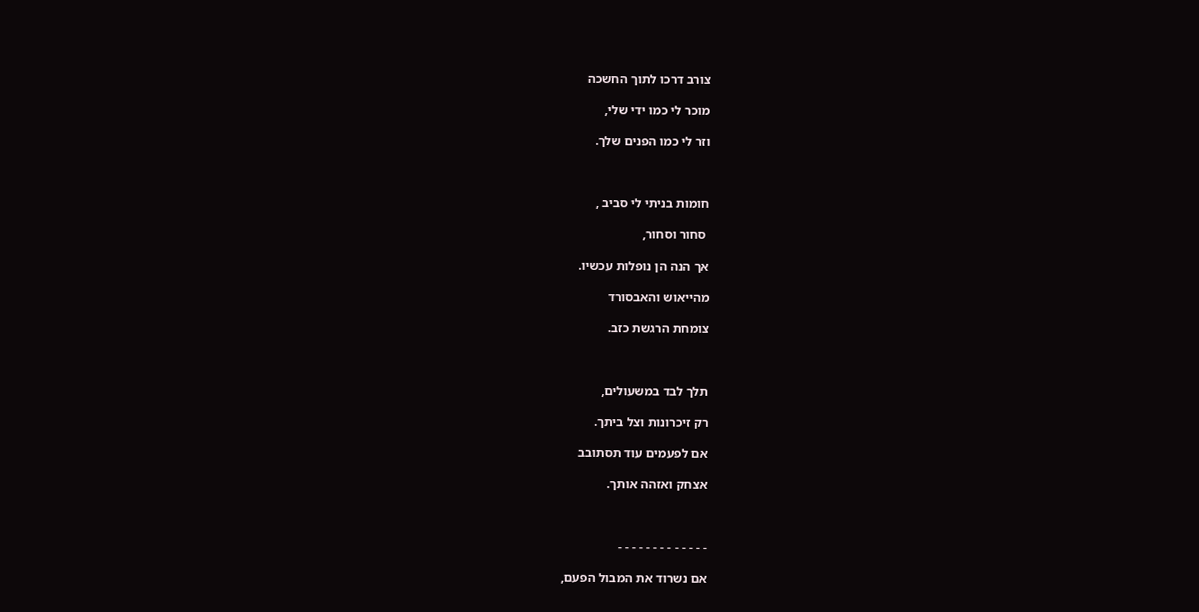צורב דרכו לתוך החשכה

מוכר לי כמו ידי שלי,

וזר לי כמו הפנים שלך.



חומות בניתי לי סביב ,

 סחור וסחור,

אך הנה הן נופלות עכשיו.

מהייאוש והאבסורד

צומחת הרגשת כזב.



תלך לבד במשעולים,

רק זיכרונות וצל ביתך.

אם לפעמים עוד תסתובב

אצחק ואזהה אותך.



- - - - - - - - - - - - -

אם נשרוד את המבול הפעם,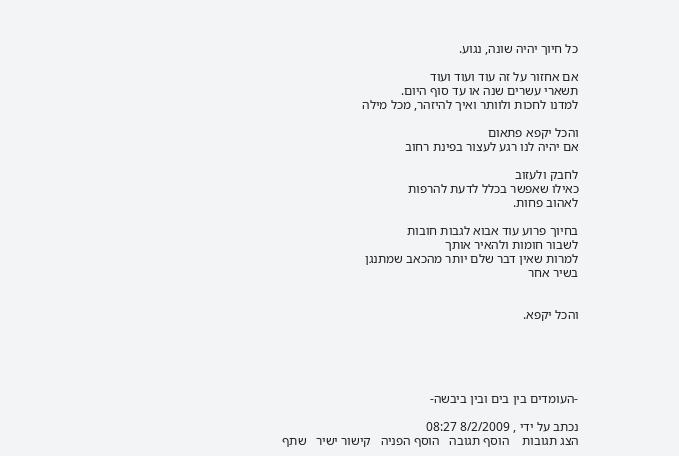כל חיוך יהיה שונה, נגוע.

אם אחזור על זה עוד ועוד ועוד
תשארי עשרים שנה או עד סוף היום.
למדנו לחכות ולוותר ואיך להיזהר, מכל מילה

והכל יקפא פתאום
אם יהיה לנו רגע לעצור בפינת רחוב

לחבק ולעזוב
כאילו שאפשר בכלל לדעת להרפות
לאהוב פחות.

בחיוך פרוע עוד אבוא לגבות חובות
לשבור חומות ולהאיר אותך
למרות שאין דבר שלם יותר מהכאב שמתנגן
בשיר אחר


והכל יקפא.





-העומדים בין בים ובין ביבשה-

נכתב על ידי , 8/2/2009 08:27
הצג תגובות    הוסף תגובה   הוסף הפניה   קישור ישיר   שתף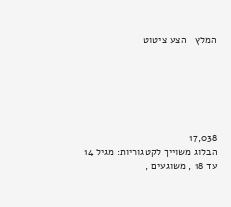המלץ   הצע ציטוט






17,038
הבלוג משוייך לקטגוריות: מגיל 14 עד 18 , משוגעים ,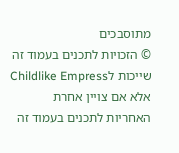מתוסבכים
© הזכויות לתכנים בעמוד זה שייכות לChildlike Empress אלא אם צויין אחרת
האחריות לתכנים בעמוד זה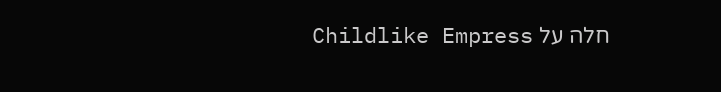חלה על Childlike Empress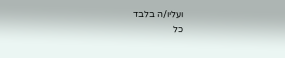ועליו/ה בלבד
כל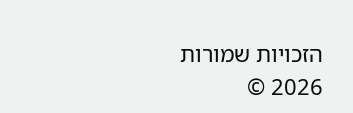הזכויות שמורות 2026 ©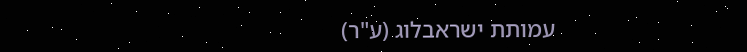עמותת ישראבלוג (ע"ר)